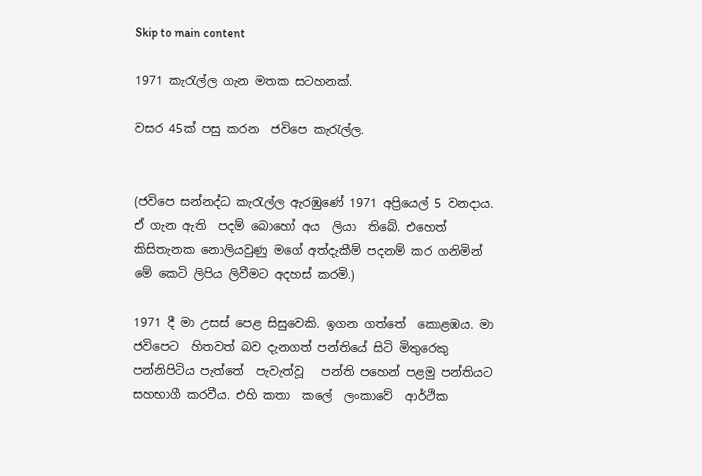Skip to main content

1971 කැරැල්ල ගැන මතක සටහනක්.

වසර 45ක් පසු කරන  ජවිපෙ කැරැල්ල.


(ජවිපෙ සන්නද්ධ කැරැල්ල ඇරඹුණේ 1971 අප්‍රියෙල් 5 වනදාය. ඒ ගැන ඇති  පදම් බොහෝ අය  ලියා  තිබේ. එහෙත් කිසිතැනක නොලියවුණු මගේ අත්දැකීම් පදනම් කර ගනිමින් මේ කෙටි ලිපිය ලිවීමට අදහස් කරමි.)

1971 දී මා උසස් පෙළ සිසුවෙකි. ඉගන ගත්තේ  කොළඹය. මා  ජවිපෙට  හිතවත් බව දැනගත් පන්තියේ සිටි මිතුරෙකු  පන්නිපිටිය පැත්තේ  පැවැත්වූ   පන්ති පහෙන් පළමු පන්තියට සහභාගී කරවීය. එහි කතා  කලේ  ලංකාවේ  ආර්ථික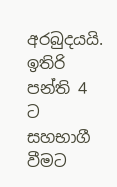අරබුදයයි. ඉතිරි පන්ති 4 ට සහභාගී වීමට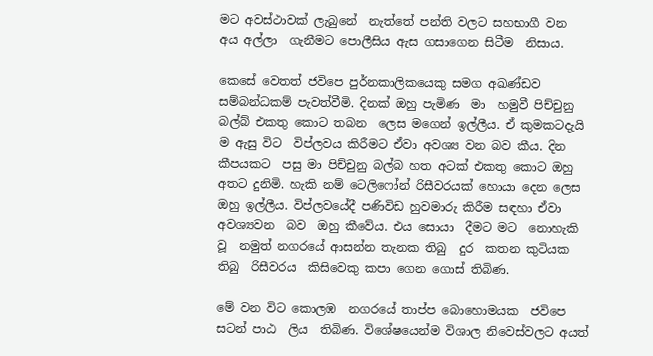මට අවස්ථාවක් ලැබුනේ  නැත්තේ පන්ති වලට සහභාගී වන  අය අල්ලා  ගැනීමට පොලීසිය ඇස ගසාගෙන සිටීම  නිසාය.

කෙසේ වෙතත් ජවිපෙ පුර්නකාලිකයෙකු සමග අඛණ්ඩව සම්බන්ධකම් පැවත්වීමි. දිනක් ඔහු පැමිණ  මා  හමුවී පිච්චුනු බල්බ් එකතු කොට තබන  ලෙස මගෙන් ඉල්ලීය. ඒ කුමකටදැයි ම ඇසු විට  විප්ලවය කිරීමට ඒවා අවශ්‍ය වන බව කීය. දින කීපයකට  පසු මා පිච්චුනු බල්බ හත අටක් එකතු කොට ඔහු අතට දුනිමි. හැකි නම් ටෙලිෆෝන් රිසීවරයක් හොයා දෙන ලෙස ඔහු ඉල්ලීය. විප්ලවයේදී පණිවිඩ හුවමාරු කිරීම සඳහා ඒවා අවශ්‍යවන  බව  ඔහු කීවේය. එය සොයා  දීමට මට  නොහැකි වූ  නමුත් නගරයේ ආසන්න තැනක තිබු  දුර  කතන කුටියක තිබු  රිසීවරය  කිසිවෙකු කපා ගෙන ගොස් තිබිණ.

මේ වන විට කොලඹ  නගරයේ තාප්ප බොහොමයක  ජවිපෙ  සටන් පාඨ  ලිය  තිබිණ. විශේෂයෙන්ම විශාල නිවෙස්වලට අයත්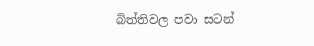බිත්තිවල පවා සටන්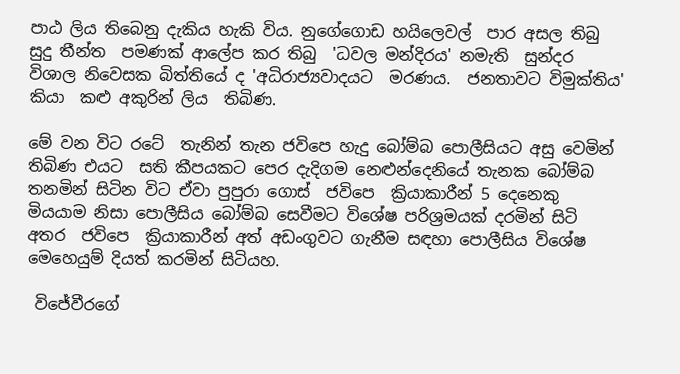පාඨ ලිය තිබෙනු දැකිය හැකි විය. නුගේගොඩ හයිලෙවල්  පාර අසල තිබු සුදු තීන්ත  පමණක් ආලේප කර තිබු  'ධවල මන්දිරය' නමැති  සුන්දර   විශාල නිවෙසක බිත්තියේ ද 'අධිරාජ්‍යවාදයට  මරණය.  ජනතාවට විමුක්තිය' කියා  කළු අකුරින් ලිය  තිබිණ.

මේ වන විට රටේ  තැනින් තැන ජවිපෙ හැදු බෝම්බ පොලීසියට අසු වෙමින් තිබිණ එයට  සති කීපයකට පෙර දැදිගම නෙළුන්දෙනියේ තැනක බෝම්බ  තනමින් සිටින විට ඒවා පුපුරා ගොස්  ජවිපෙ  ක්‍රියාකාරීන් 5 දෙනෙකු මියයාම නිසා පොලීසිය බෝම්බ සෙවීමට විශේෂ පරිශ්‍රමයක් දරමින් සිටි අතර  ජවිපෙ  ක්‍රියාකාරීන් අත් අඩංගුවට ගැනීම සඳහා පොලීසිය විශේෂ මෙහෙයුම් දියත් කරමින් සිටියහ.

 විජේවීරගේ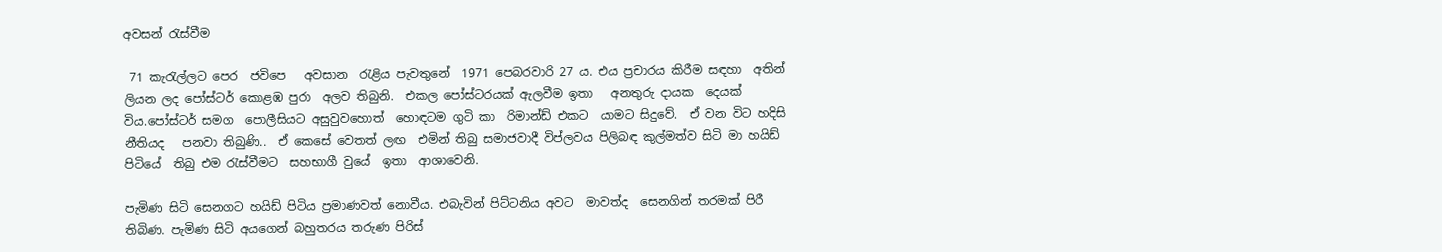අවසන් රැස්වීම

 71 කැරැල්ලට පෙර  ජවිපෙ   අවසාන  රැළිය පැවතුනේ  1971 පෙබරවාරි 27 ය. එය ප්‍රචාරය කිරීම සඳහා  අතින් ලියන ලද පෝස්ටර් කොළඹ පුරා  අලව තිබුනි.  එකල පෝස්ටරයක් ඇලවීම ඉතා   අනතුරු දායක  දෙයක් විය.පෝස්ටර් සමග  පොලීසියට අසුවුවහොත්  හොඳටම ගුටි කා  රිමාන්ඩ් එකට  යාමට සිදුවේ.  ඒ වන විට හදිසි නීතියද   පනවා තිබුණි..  ඒ කෙසේ වෙතත් ලඟ  එමින් තිබු සමාජවාදී විප්ලවය පිලිබඳ කුල්මත්ව සිටි මා හයිඩ් පිටියේ  තිබු එම රැස්වීමට  සහභාගී වුයේ  ඉතා  ආශාවෙනි.

පැමිණ සිටි සෙනගට හයිඩ් පිටිය ප්‍රමාණවත් නොවීය. එබැවින් පිට්ටනිය අවට  මාවත්ද  සෙනගින් තරමක් පිරී තිබිණ. පැමිණ සිටි අයගෙන් බහුතරය තරුණ පිරිස්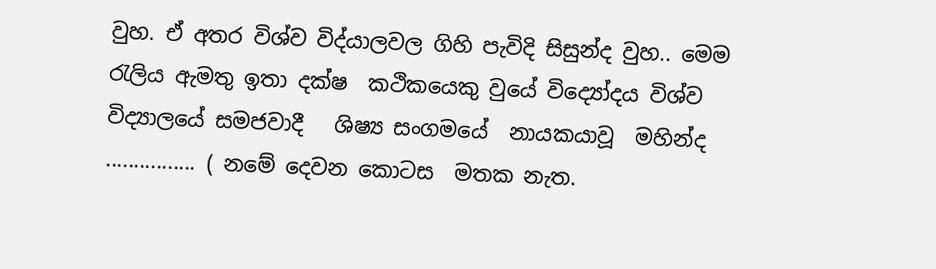වුහ. ඒ අතර විශ්ව විද්යාලවල ගිහි පැවිදි සිසුන්ද වුහ.. මෙම රැලිය ඇමතු ඉතා දක්ෂ  කථිකයෙකු වුයේ විද්‍යෝදය විශ්ව විද්‍යාලයේ සමජවාදී   ශිෂ්‍ය සංගමයේ  නායකයාවූ  මහින්ද ................ ( නමේ දෙවන කොටස  මතක නැත.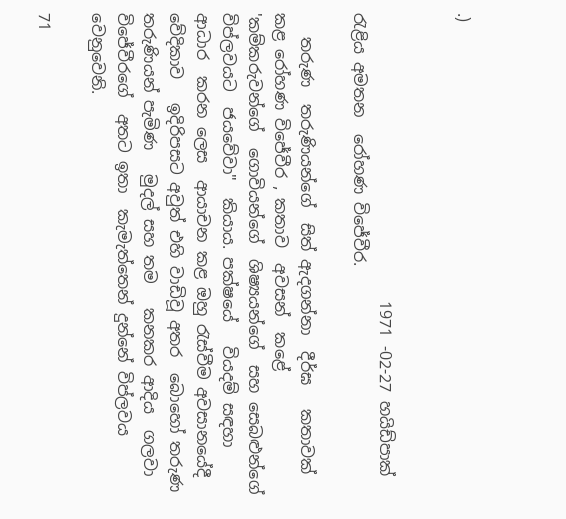.)


                                    1971 -02-27 හයිඩ්පාක් රැළිය අමතන  රෝහණ විජේවීර.

   තරුණ  තරුණියන්ගේ  සිත් ඇදගන්නා  දීර්ඝ   කතාවක් කළ රෝහණ විජේවීර , කතාව  අවසන්  කළේ 'කම්කරුවන්ගේ  ගොවියන්ගේ  ශිෂ්‍යයන්ගේ  සහ සෙබළුන්ගේ  විප්ලවයට  ජයවේවා"  කියාය. පක්ෂයේ   වියදම් සඳහා ආධාර  කරන ලෙස  ආයාචන කළ ඔහු රැස්වීම අවසානයේදී  වේදිකාව   ඉදිරිපසට අවුත් එහි වාඩිවූ අතර  බොහෝ තරුණ  තරුණියන් පැමිණ   මුදල් සහ තම   කනකර ආදිය  ගලවා විජේවීරගේ  අතට ඉතා  කැමැත්තෙන් දුන්නේ විප්ලවය වෙනුවෙනි.

71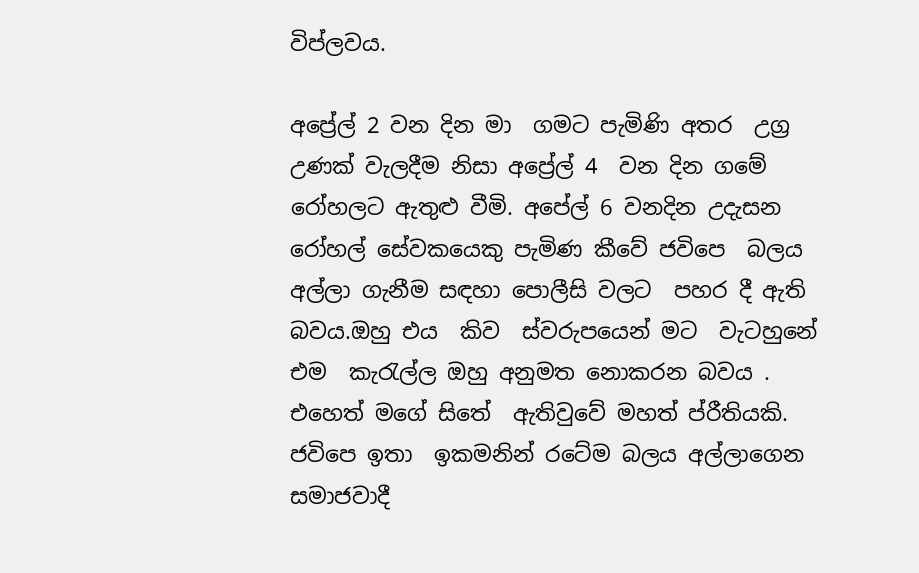විප්ලවය.

අප්‍රේල් 2 වන දින මා  ගමට පැමිණි අතර  උග්‍ර උණක් වැලදීම නිසා අප්‍රේල් 4  වන දින ගමේ රෝහලට ඇතුළු වීමි. අපේල් 6 වනදින උදැසන රෝහල් සේවකයෙකු පැමිණ කීවේ ජවිපෙ  බලය අල්ලා ගැනීම සඳහා පොලීසි වලට  පහර දී ඇති බවය.ඔහු එය  කිව  ස්වරුපයෙන් මට  වැටහුනේ  එම  කැරැල්ල ඔහු අනුමත නොකරන බවය . එහෙත් මගේ සිතේ  ඇතිවුවේ මහත් ප්රීතියකි. ජවිපෙ ඉතා  ඉකමනින් රටේම බලය අල්ලාගෙන  සමාජවාදී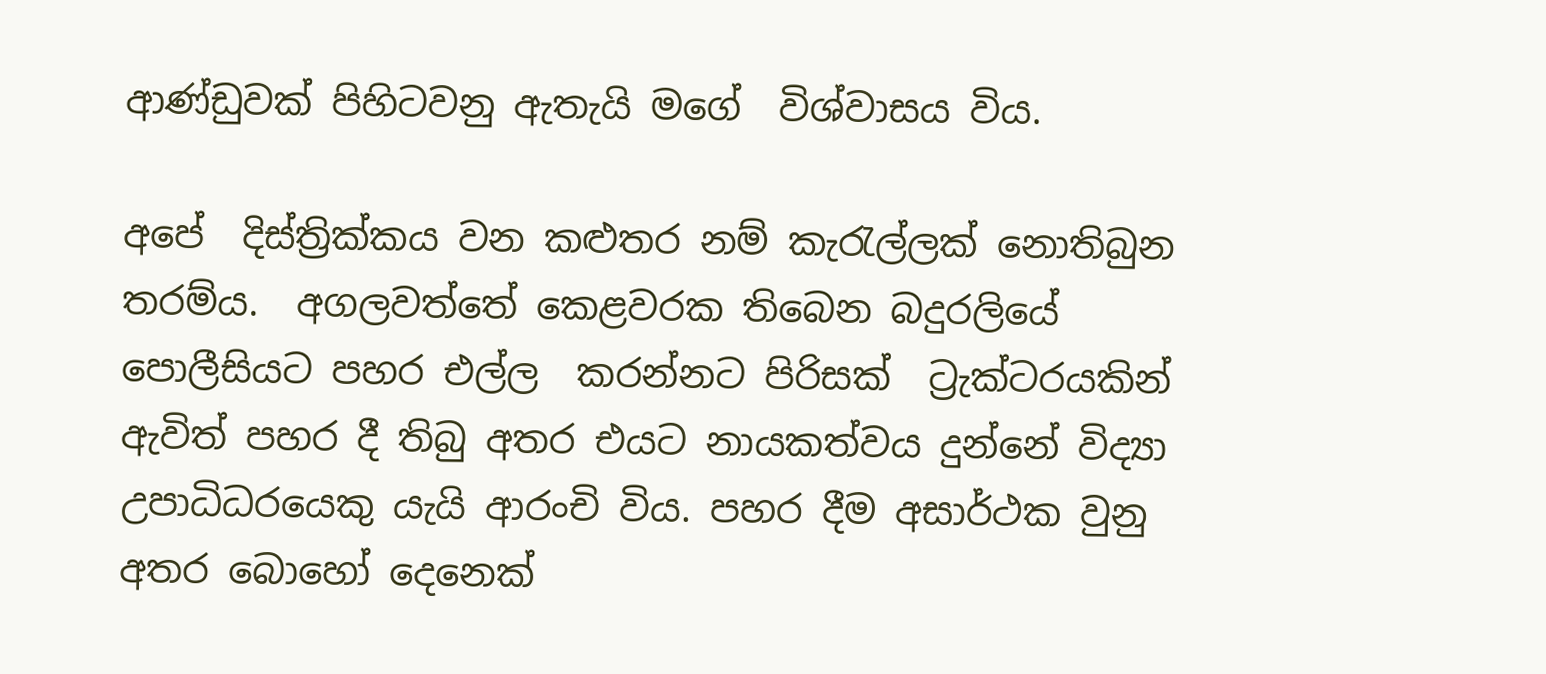ආණ්ඩුවක් පිහිටවනු ඇතැයි මගේ  විශ්වාසය විය.

අපේ  දිස්ත්‍රික්කය වන කළුතර නම් කැරැල්ලක් නොතිබුන තරම්ය.  අගලවත්තේ කෙළවරක තිබෙන බදුරලියේ පොලීසියට පහර එල්ල  කරන්නට පිරිසක්  ට්‍රැක්ටරයකින් ඇවිත් පහර දී තිබු අතර එයට නායකත්වය දුන්නේ විද්‍යා උපාධිධරයෙකු යැයි ආරංචි විය. පහර දීම අසාර්ථක වුනු අතර බොහෝ දෙනෙක්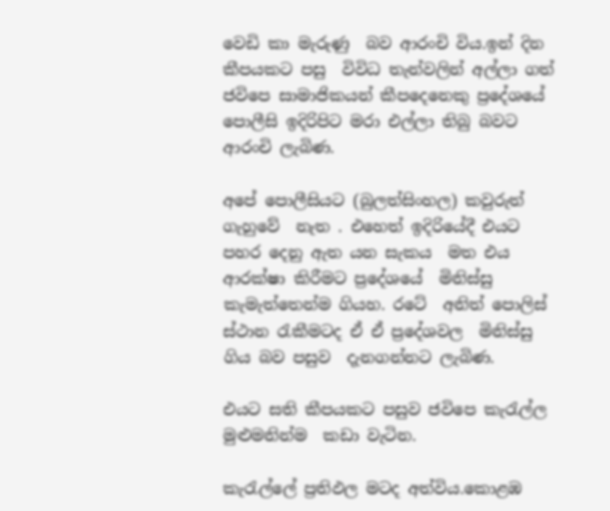වෙඩි කා මැරුණු  බව ආරංචි විය.ඉන් දින කීපයකට පසු  විවිධ තැන්වලින් අල්ලා ගත් ජවිපෙ සාමාජිකයන් කීපදෙනෙකු ප්‍රදේශයේ  පොලීසි ඉදිරිපිට මරා එල්ලා තිබු බවට  ආරංචි ලැබිණ.

අපේ පොලීසියට (බුලත්සිංහල) කවුරුත් ගැහුවේ  නැත . එහෙත් ඉදිරියේදී එයට පහර දෙනු ඇත යන සැකය  මත එය  ආරක්ෂා කිරීමට ප්‍රදේශයේ  මිනිස්සු කැමැත්තෙන්ම ගියහ. රටේ  අනිත් පොලිස් ස්ථාන රැකීමටද ඒ ඒ ප්‍රදේශවල  මිනිස්සු ගිය බව පසුව  දැනගන්නට ලැබිණ.

එයට සති කීපයකට පසුව ජවිපෙ කැරැල්ල මුළුමනින්ම  කඩා වැටින.

කැරැල්ලේ ප්‍රතිඵල මටද අත්විය.කොළඹ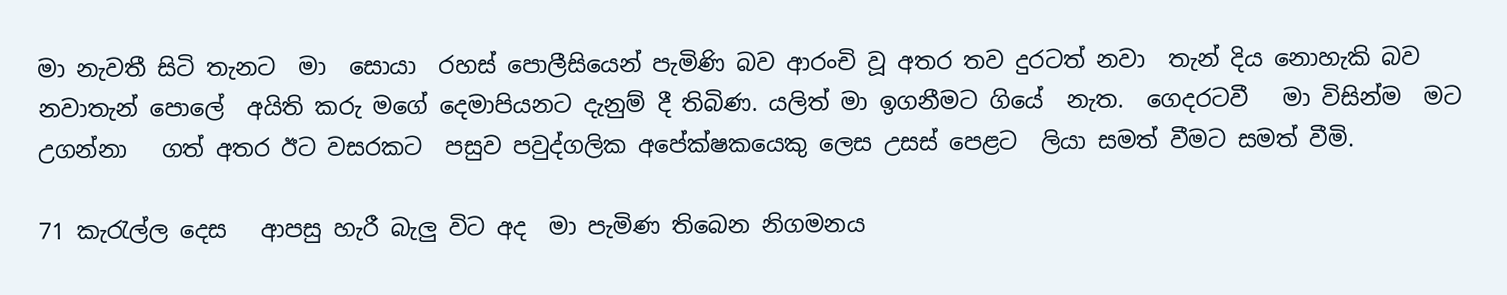මා නැවතී සිටි තැනට  මා  සොයා  රහස් පොලීසියෙන් පැමිණි බව ආරංචි වූ අතර තව දුරටත් නවා  තැන් දිය නොහැකි බව නවාතැන් පොලේ  අයිති කරු මගේ දෙමාපියනට දැනුම් දී තිබිණ. යලිත් මා ඉගනීමට ගියේ  නැත.  ගෙදරටවී   මා විසින්ම  මට උගන්නා   ගත් අතර ඊට වසරකට  පසුව පවුද්ගලික අපේක්ෂකයෙකු ලෙස උසස් පෙළට  ලියා සමත් වීමට සමත් වීමි.

71 කැරැල්ල දෙස   ආපසු හැරී බැලු විට අද  මා පැමිණ තිබෙන නිගමනය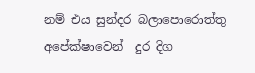නම් එය සුන්දර බලාපොරොත්තු අපේක්ෂාවෙන්  දුර දිග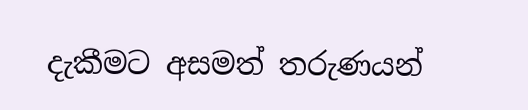දැකීමට අසමත් තරුණයන්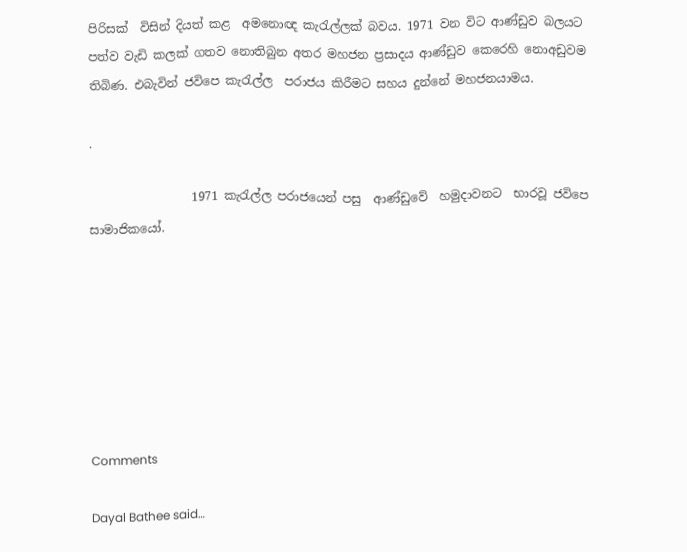පිරිසක්  විසින් දියත් කළ  අමනොඥ කැරැල්ලක් බවය. 1971 වන විට ආණ්ඩුව බලයට පත්ව වැඩි කලක් ගතව නොතිබුන අතර මහජන ප්‍රසාදය ආණ්ඩුව කෙරෙහි නොඅඩුවම තිබිණ. එබැවින් ජවිපෙ කැරැල්ල  පරාජය කිරීමට සහය දුන්නේ මහජනයාමය.

.

                 1971 කැරැල්ල පරාජයෙන් පසු  ආණ්ඩුවේ  හමුදාවනට  භාරවූ ජවිපෙ  සාමාජිකයෝ.







Comments

Dayal Bathee said…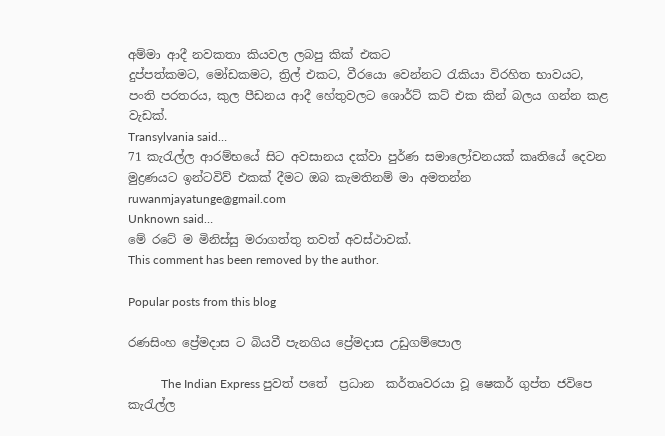අම්මා ආදී නවකතා කියවල ලබපු කික් එකට
දුප්පත්කමට, මෝඩකමට, ත්‍රිල් එකට, වීරයො වෙන්නට රැකියා විරහිත භාවයට, පංති පරතරය, කුල පීඩනය ආදී හේතුවලට ශොර්ට් කට් එක කින් බලය ගන්න කළ වැඩක්.
Transylvania said…
71 කැරැල්ල ආරම්භයේ සිට අවසානය දක්වා පුර්ණ සමාලෝචනයක් කෘතියේ දෙවන මුද්‍රණයට ඉන්ටවිව් එකක් දීමට ඔබ කැමතිනම් මා අමතන්න ruwanmjayatunge@gmail.com
Unknown said…
මේ රටේ ම මිනිස්සු මරාගත්තු තවත් අවස්ථාවක්.
This comment has been removed by the author.

Popular posts from this blog

රණසිංහ ප්‍රේමදාස ට බියවී පැනගිය ප්‍රේමදාස උඩුගම්පොල

           The Indian Express පුවත් පතේ  ප්‍රධාන  කර්තෘවරයා වූ ෂෙකර් ගුප්ත ජවිපෙ  කැරැල්ල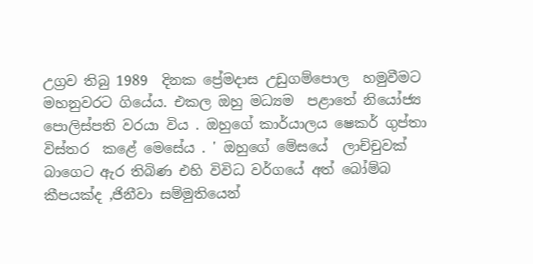උග්‍රව තිබු 1989  දිනක ප්‍රේමදාස උඩුගම්පොල  හමුවීමට මහනුවරට ගියේය. එකල ඔහු මධ්‍යම  පළාතේ නියෝජ්‍ය  පොලිස්පති වරයා විය . ඔහුගේ කාර්යාලය ෂෙකර් ගුප්තා   විස්තර  කළේ මෙසේය . ' ඔහුගේ මේසයේ  ලාච්චුවක් බාගෙට ඇර තිබිණ එහි විවිධ වර්ගයේ අත් බෝම්බ කීපයක්ද ,ජිනීවා සම්මුතියෙන්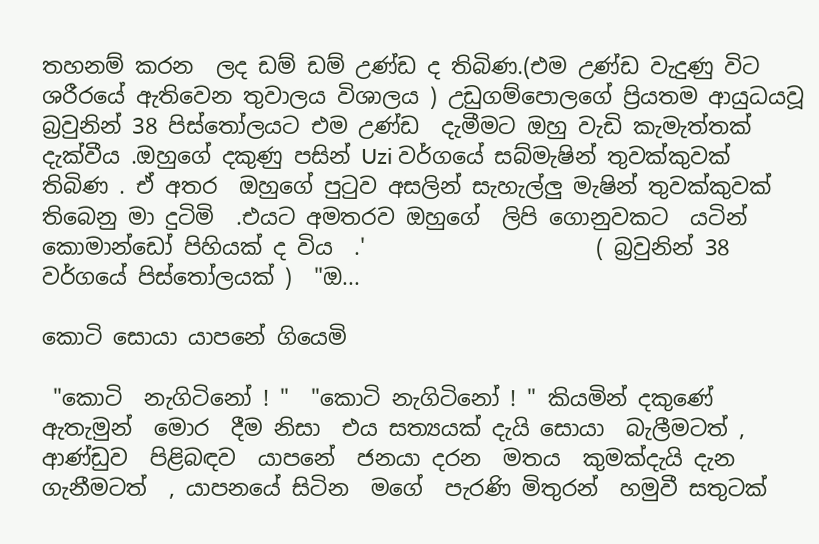තහනම් කරන  ලද ඩම් ඩම් උණ්ඩ ද තිබිණ.(එම උණ්ඩ වැදුණු විට ශරීරයේ ඇතිවෙන තුවාලය විශාලය ) උඩුගම්පොලගේ ප්‍රියතම ආයුධයවූ බ්‍රවුනින් 38 පිස්තෝලයට එම උණ්ඩ  දැමීමට ඔහු වැඩි කැමැත්තක් දැක්වීය .ඔහුගේ දකුණු පසින් Uzi වර්ගයේ සබ්මැෂින් තුවක්කුවක් තිබිණ . ඒ අතර  ඔහුගේ පුටුව අසලින් සැහැල්ලු මැෂින් තුවක්කුවක් තිබෙනු මා දුටිමි  .එයට අමතරව ඔහුගේ  ලිපි ගොනුවකට  යටින්  කොමාන්ඩෝ පිහියක් ද විය  .'                     ( බ්‍රවුනින් 38 වර්ගයේ පිස්තෝලයක් )  "ඔ...

කොටි සොයා යාපනේ ගියෙමි

 "කොටි  නැගිටිනෝ ! "  "කොටි නැගිටිනෝ ! " කියමින් දකුණේ ඇතැමුන්  මොර  දීම නිසා  එය සත්‍යයක් දැයි සොයා  බැලීමටත් , ආණ්ඩුව  පිළිබඳව  යාපනේ  ජනයා දරන  මතය  කුමක්දැයි දැන  ගැනීමටත්  , යාපනයේ සිටින  මගේ  පැරණි මිතුරන්  හමුවී සතුටක්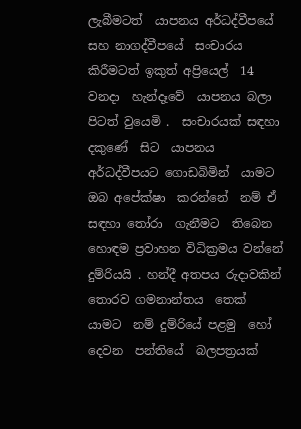ලැබීමටත්  යාපනය අර්ධද්වීපයේ  සහ නාගද්වීපයේ  සංචාරය  කිරීමටත් ඉකුත් අප්‍රියෙල්  14 වනදා  හැන්දෑවේ  යාපනය බලා  පිටත් වුයෙමි .  සංචාරයක් සඳහා  දකුණේ  සිට  යාපනය අර්ධද්වීපයට ගොඩබිමින්  යාමට ඔබ අපේක්ෂා  කරන්නේ  නම් ඒ සඳහා තෝරා  ගැනීමට  තිබෙන  හොඳම ප්‍රවාහන විධික්‍රමය වන්නේ දුම්රියයි . හන්දී අතපය රුදාවකින් තොරව ගමනාන්තය  තෙක්  යාමට  නම් දුම්රියේ පළමු  හෝ දෙවන  පන්තියේ  බලපත්‍රයක්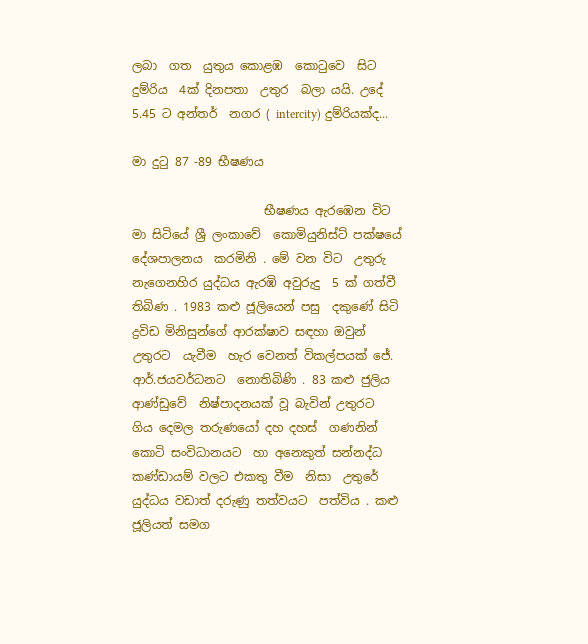ලබා  ගත  යුතුය කොළඹ  කොටුවෙ  සිට  දුම්රිය  4ක් දිනපතා  උතුර  බලා යයි. උදේ  5.45 ට අන්තර්  නගර ( intercity) දුම්රියක්ද...

මා දුටු 87 -89 භීෂණය

                      භීෂණය ඇරඹෙන විට  මා සිටියේ ශ්‍රී ලංකාවේ  කොමියුනිස්ට් පක්ෂයේ දේශපාලනය  කරමිනි . මේ වන විට  උතුරු නැගෙනහිර යුද්ධය ඇරඹි අවුරුදු  5 ක් ගත්වී තිබිණ . 1983 කළු ජූලියෙන් පසු  දකුණේ සිටි  ද්‍රවිඩ මිනිසුන්ගේ ආරක්ෂාව සඳහා ඔවුන්  උතුරට  යැවීම  හැර වෙනත් විකල්පයක් ජේ. ආර්.ජයවර්ධනට  නොතිබිණි . 83 කළු ජුලිය ආණ්ඩුවේ  නිෂ්පාදනයක් වූ බැවින් උතුරට  ගිය දෙමල තරුණයෝ දහ දහස්  ගණනින් කොටි සංවිධානයට  හා අනෙකුත් සන්නද්ධ  කණ්ඩායම් වලට එකතු වීම  නිසා  උතුරේ  යුද්ධය වඩාත් දරුණු තත්වයට  පත්විය . කළු ජූලියත් සමග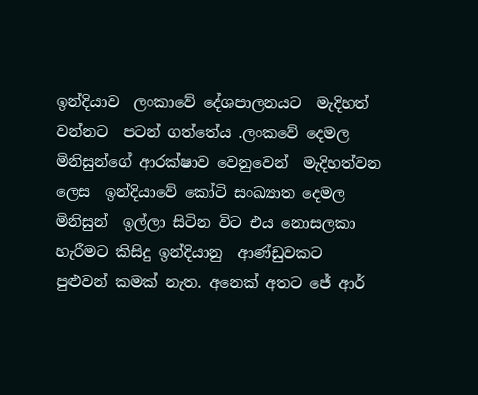ඉන්දියාව  ලංකාවේ දේශපාලනයට  මැදිහත් වන්නට  පටන් ගත්තේය .ලංකවේ දෙමල මිනිසුන්ගේ ආරක්ෂාව වෙනුවෙන්  මැදිහත්වන ලෙස  ඉන්දියාවේ කෝටි සංඛ්‍යාත දෙමල  මිනිසුන්  ඉල්ලා සිටින විට එය නොසලකා  හැරීමට කිසිදු ඉන්දියානු  ආණ්ඩුවකට  පුළුවන් කමක් නැත. අනෙක් අතට ජේ ආර්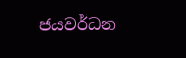ජයවර්ධන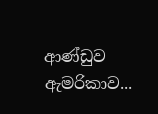ආණ්ඩුව ඇමරිකාව...